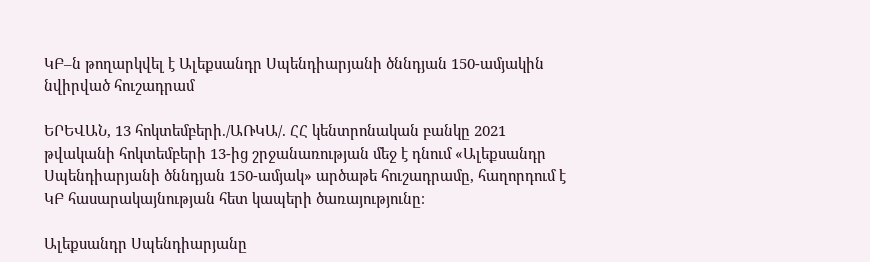ԿԲ–ն թողարկվել է Ալեքսանդր Սպենդիարյանի ծննդյան 150-ամյակին նվիրված հուշադրամ

ԵՐԵՎԱՆ, 13 հոկտեմբերի./ԱՌԿԱ/. ՀՀ կենտրոնական բանկը 2021 թվականի հոկտեմբերի 13-ից շրջանառության մեջ է դնում «Ալեքսանդր Սպենդիարյանի ծննդյան 150-ամյակ» արծաթե հուշադրամը, հաղորդում է ԿԲ հասարակայնության հետ կապերի ծառայությունը։

Ալեքսանդր Սպենդիարյանը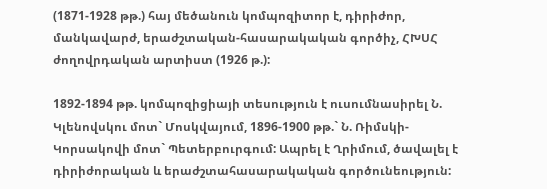(1871-1928 թթ.) հայ մեծանուն կոմպոզիտոր է, դիրիժոր, մանկավարժ, երաժշտական-հասարակական գործիչ, ՀԽՍՀ ժողովրդական արտիստ (1926 թ.):

1892-1894 թթ. կոմպոզիցիայի տեսություն է ուսումնասիրել Ն. Կլենովսկու մոտ` Մոսկվայում, 1896-1900 թթ.` Ն. Ռիմսկի-Կորսակովի մոտ` Պետերբուրգում: Ապրել է Ղրիմում, ծավալել է դիրիժորական և երաժշտահասարակական գործունեություն: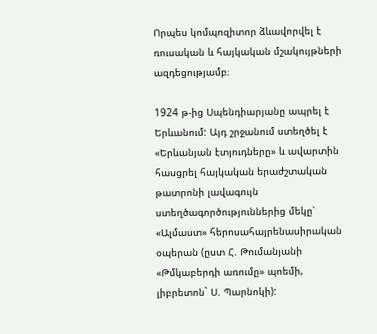Որպես կոմպոզիտոր ձևավորվել է ռուսական և հայկական մշակույթների ազդեցությամբ։

1924 թ-ից Սպենդիարյանը ապրել է Երևանում: Այդ շրջանում ստեղծել է «Երևանյան էտյուդները» և ավարտին հասցրել հայկական երաժշտական թատրոնի լավագույն ստեղծագործություններից մեկը՝ «Ալմաստ» հերոսահայրենասիրական օպերան (ըստ Հ. Թումանյանի «Թմկաբերդի առումը» պոեմի, լիբրետոն` Ս. Պարնոկի):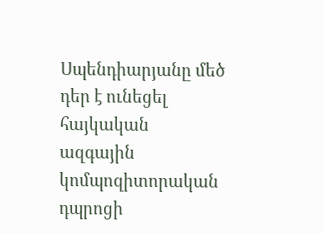Սպենդիարյանը մեծ դեր է ունեցել հայկական ազգային կոմպոզիտորական դպրոցի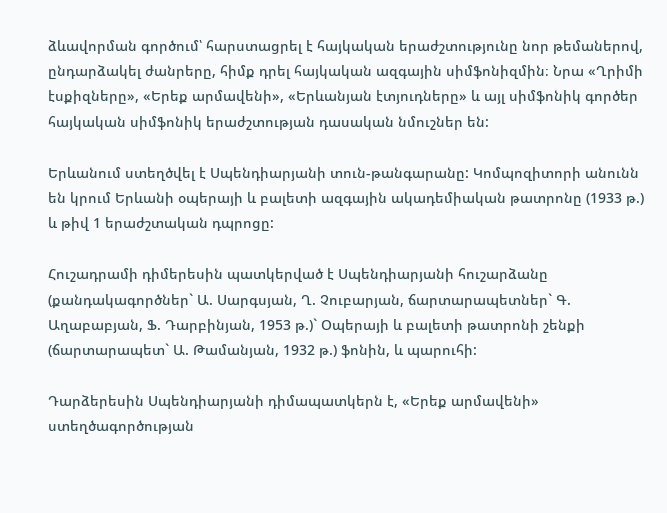ձևավորման գործում՝ հարստացրել է հայկական երաժշտությունը նոր թեմաներով, ընդարձակել ժանրերը, հիմք դրել հայկական ազգային սիմֆոնիզմին։ Նրա «Ղրիմի էսքիզները», «Երեք արմավենի», «Երևանյան էտյուդները» և այլ սիմֆոնիկ գործեր հայկական սիմֆոնիկ երաժշտության դասական նմուշներ են:

Երևանում ստեղծվել է Սպենդիարյանի տուն-թանգարանը: Կոմպոզիտորի անունն են կրում Երևանի օպերայի և բալետի ազգային ակադեմիական թատրոնը (1933 թ.) և թիվ 1 երաժշտական դպրոցը:

Հուշադրամի դիմերեսին պատկերված է Սպենդիարյանի հուշարձանը (քանդակագործներ` Ա. Սարգսյան, Ղ. Չուբարյան, ճարտարապետներ` Գ. Աղաբաբյան, Ֆ. Դարբինյան, 1953 թ.)` Օպերայի և բալետի թատրոնի շենքի (ճարտարապետ` Ա. Թամանյան, 1932 թ.) ֆոնին, և պարուհի:

Դարձերեսին Սպենդիարյանի դիմապատկերն է, «Երեք արմավենի» ստեղծագործության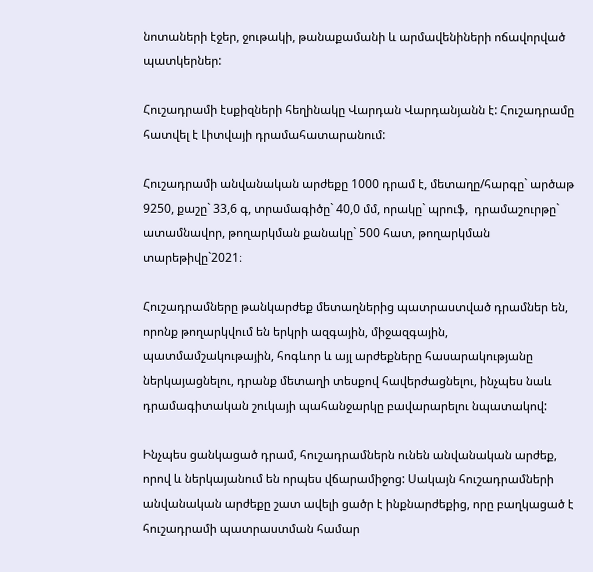նոտաների էջեր, ջութակի, թանաքամանի և արմավենիների ոճավորված պատկերներ:

Հուշադրամի էսքիզների հեղինակը Վարդան Վարդանյանն է: Հուշադրամը հատվել է Լիտվայի դրամահատարանում:

Հուշադրամի անվանական արժեքը 1000 դրամ է, մետաղը/հարգը` արծաթ 9250, քաշը` 33,6 գ, տրամագիծը` 40,0 մմ, որակը` պրուֆ,  դրամաշուրթը` ատամնավոր, թողարկման քանակը` 500 հատ, թողարկման տարեթիվը`2021։

Հուշադրամները թանկարժեք մետաղներից պատրաստված դրամներ են, որոնք թողարկվում են երկրի ազգային, միջազգային, պատմամշակութային, հոգևոր և այլ արժեքները հասարակությանը ներկայացնելու, դրանք մետաղի տեսքով հավերժացնելու, ինչպես նաև դրամագիտական շուկայի պահանջարկը բավարարելու նպատակով:

Ինչպես ցանկացած դրամ, հուշադրամներն ունեն անվանական արժեք, որով և ներկայանում են որպես վճարամիջոց: Սակայն հուշադրամների անվանական արժեքը շատ ավելի ցածր է ինքնարժեքից, որը բաղկացած է հուշադրամի պատրաստման համար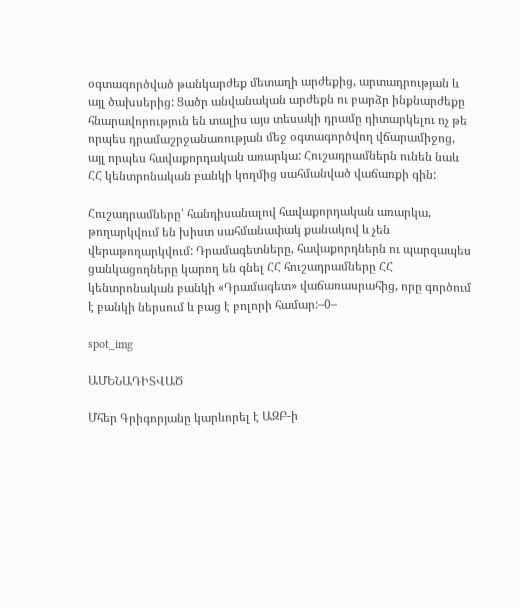օգտագործված թանկարժեք մետաղի արժեքից, արտադրության և այլ ծախսերից: Ցածր անվանական արժեքն ու բարձր ինքնարժեքը հնարավորություն են տալիս այս տեսակի դրամը դիտարկելու ոչ թե որպես դրամաշրջանառության մեջ օգտագործվող վճարամիջոց, այլ որպես հավաքորդական առարկա: Հուշադրամներն ունեն նաև ՀՀ կենտրոնական բանկի կողմից սահմանված վաճառքի գին:

Հուշադրամները՝ հանդիսանալով հավաքորդական առարկա, թողարկվում են խիստ սահմանափակ քանակով և չեն վերաթողարկվում: Դրամագետները, հավաքորդներն ու պարզապես ցանկացողները կարող են գնել ՀՀ հուշադրամները ՀՀ կենտրոնական բանկի «Դրամագետ» վաճառասրահից, որը գործում է բանկի ներսում և բաց է բոլորի համար:–0–

spot_img

ԱՄԵՆԱԴԻՏՎԱԾ

Մհեր Գրիգորյանը կարևորել է ԱԶԲ-ի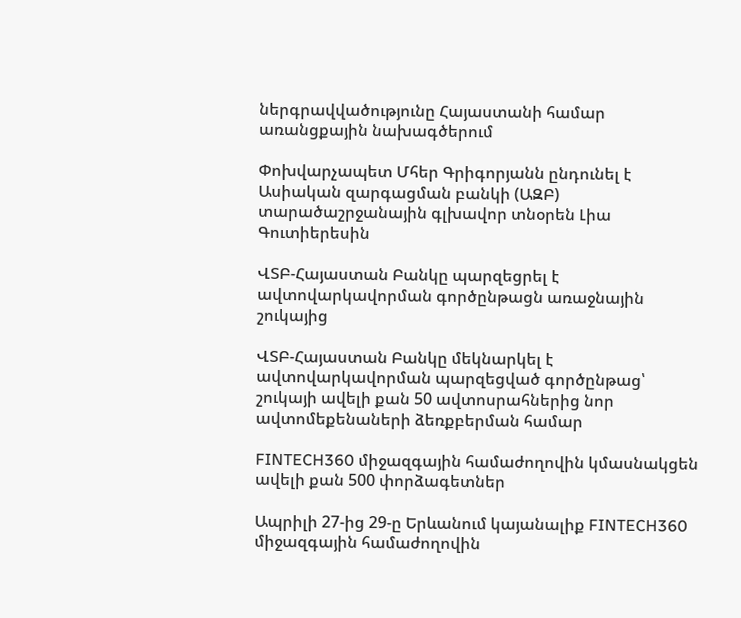ներգրավվածությունը Հայաստանի համար առանցքային նախագծերում

Փոխվարչապետ Մհեր Գրիգորյանն ընդունել է Ասիական զարգացման բանկի (ԱԶԲ) տարածաշրջանային գլխավոր տնօրեն Լիա Գուտիերեսին

ՎՏԲ-Հայաստան Բանկը պարզեցրել է ավտովարկավորման գործընթացն առաջնային շուկայից

ՎՏԲ-Հայաստան Բանկը մեկնարկել է ավտովարկավորման պարզեցված գործընթաց՝ շուկայի ավելի քան 50 ավտոսրահներից նոր ավտոմեքենաների ձեռքբերման համար

FINTECH360 միջազգային համաժողովին կմասնակցեն ավելի քան 500 փորձագետներ

Ապրիլի 27-ից 29-ը Երևանում կայանալիք FINTECH360 միջազգային համաժողովին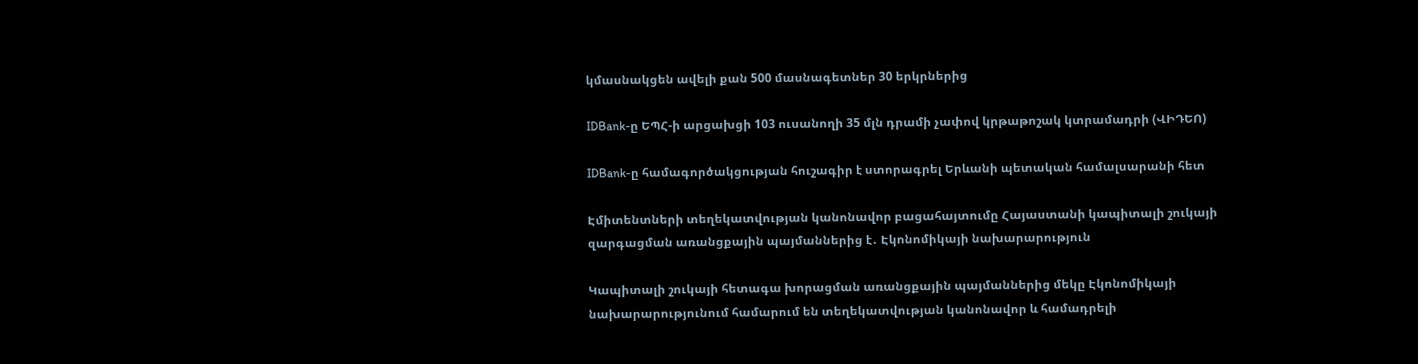կմասնակցեն ավելի քան 500 մասնագետներ 30 երկրներից

IDBank-ը ԵՊՀ-ի արցախցի 103 ուսանողի 35 մլն դրամի չափով կրթաթոշակ կտրամադրի (ՎԻԴԵՈ)

IDBank-ը համագործակցության հուշագիր է ստորագրել Երևանի պետական համալսարանի հետ

Էմիտենտների տեղեկատվության կանոնավոր բացահայտումը Հայաստանի կապիտալի շուկայի զարգացման առանցքային պայմաններից է․ Էկոնոմիկայի նախարարություն

Կապիտալի շուկայի հետագա խորացման առանցքային պայմաններից մեկը Էկոնոմիկայի նախարարությունում համարում են տեղեկատվության կանոնավոր և համադրելի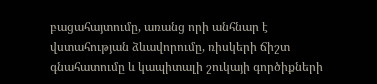բացահայտումը, առանց որի անհնար է վստահության ձևավորումը, ռիսկերի ճիշտ գնահատումը և կապիտալի շուկայի գործիքների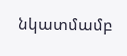նկատմամբ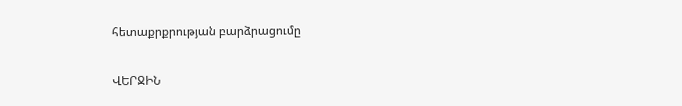հետաքրքրության բարձրացումը

ՎԵՐՋԻՆ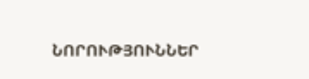ՆՈՐՈՒԹՅՈՒՆՆԵՐ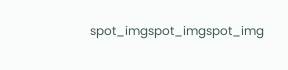spot_imgspot_imgspot_img